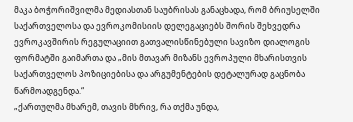მაკა ბოჭორიშვილმა მედიასთან საუბრისას განაცხადა, რომ ბრიუსელში საქართველოსა და ევროკომისიის დელეგაციებს შორის შეხვედრა ევროკავშირის რეგულაციით გათვალისწინებული სავიზო დიალოგის ფორმატში გაიმართა და „მის მთავარ მიზანს ევროპული მხარისთვის საქართველოს პოზიციებისა და არგუმენტების დეტალურად გაცნობა წარმოადგენდა.“
„ქართულმა მხარემ, თავის მხრივ, რა თქმა უნდა,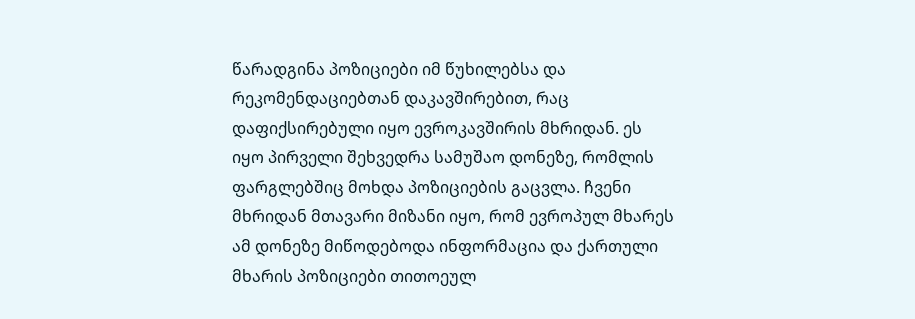წარადგინა პოზიციები იმ წუხილებსა და რეკომენდაციებთან დაკავშირებით, რაც დაფიქსირებული იყო ევროკავშირის მხრიდან. ეს იყო პირველი შეხვედრა სამუშაო დონეზე, რომლის ფარგლებშიც მოხდა პოზიციების გაცვლა. ჩვენი მხრიდან მთავარი მიზანი იყო, რომ ევროპულ მხარეს ამ დონეზე მიწოდებოდა ინფორმაცია და ქართული მხარის პოზიციები თითოეულ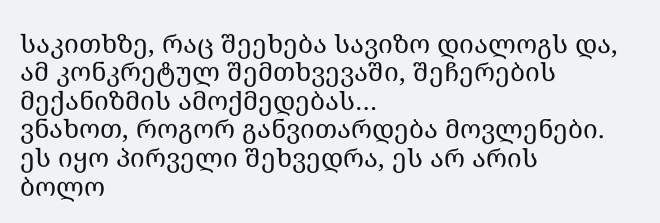საკითხზე, რაც შეეხება სავიზო დიალოგს და, ამ კონკრეტულ შემთხვევაში, შეჩერების მექანიზმის ამოქმედებას…
ვნახოთ, როგორ განვითარდება მოვლენები. ეს იყო პირველი შეხვედრა, ეს არ არის ბოლო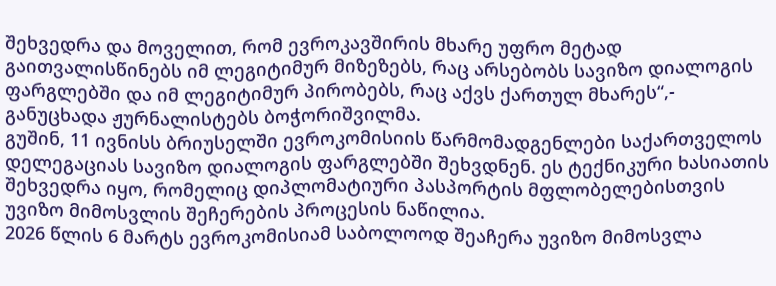შეხვედრა და მოველით, რომ ევროკავშირის მხარე უფრო მეტად გაითვალისწინებს იმ ლეგიტიმურ მიზეზებს, რაც არსებობს სავიზო დიალოგის ფარგლებში და იმ ლეგიტიმურ პირობებს, რაც აქვს ქართულ მხარეს“,- განუცხადა ჟურნალისტებს ბოჭორიშვილმა.
გუშინ, 11 ივნისს ბრიუსელში ევროკომისიის წარმომადგენლები საქართველოს დელეგაციას სავიზო დიალოგის ფარგლებში შეხვდნენ. ეს ტექნიკური ხასიათის შეხვედრა იყო, რომელიც დიპლომატიური პასპორტის მფლობელებისთვის უვიზო მიმოსვლის შეჩერების პროცესის ნაწილია.
2026 წლის 6 მარტს ევროკომისიამ საბოლოოდ შეაჩერა უვიზო მიმოსვლა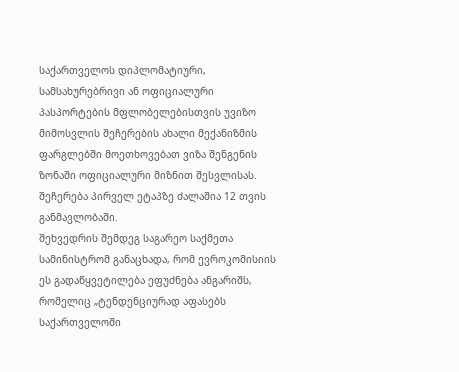საქართველოს დიპლომატიური, სამსახურებრივი ან ოფიციალური პასპორტების მფლობელებისთვის უვიზო მიმოსვლის შეჩერების ახალი მექანიზმის ფარგლებში მოეთხოვებათ ვიზა შენგენის ზონაში ოფიციალური მიზნით შესვლისას. შეჩერება პირველ ეტაპზე ძალაშია 12 თვის განმავლობაში.
შეხვედრის შემდეგ საგარეო საქმეთა სამინისტრომ განაცხადა, რომ ევროკომისიის ეს გადაწყვეტილება ეფუძნება ანგარიშს, რომელიც „ტენდენციურად აფასებს საქართველოში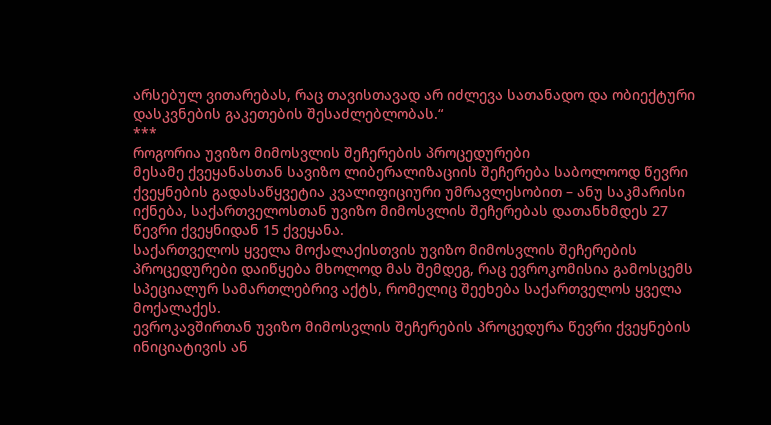არსებულ ვითარებას, რაც თავისთავად არ იძლევა სათანადო და ობიექტური დასკვნების გაკეთების შესაძლებლობას.“
***
როგორია უვიზო მიმოსვლის შეჩერების პროცედურები
მესამე ქვეყანასთან სავიზო ლიბერალიზაციის შეჩერება საბოლოოდ წევრი ქვეყნების გადასაწყვეტია კვალიფიციური უმრავლესობით – ანუ საკმარისი იქნება, საქართველოსთან უვიზო მიმოსვლის შეჩერებას დათანხმდეს 27 წევრი ქვეყნიდან 15 ქვეყანა.
საქართველოს ყველა მოქალაქისთვის უვიზო მიმოსვლის შეჩერების პროცედურები დაიწყება მხოლოდ მას შემდეგ, რაც ევროკომისია გამოსცემს სპეციალურ სამართლებრივ აქტს, რომელიც შეეხება საქართველოს ყველა მოქალაქეს.
ევროკავშირთან უვიზო მიმოსვლის შეჩერების პროცედურა წევრი ქვეყნების ინიციატივის ან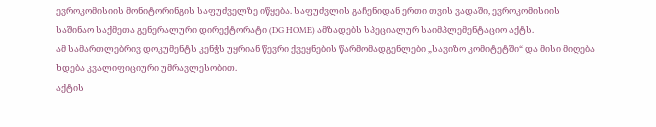ევროკომისიის მონიტორინგის საფუძველზე იწყება. საფუძვლის გაჩენიდან ერთი თვის ვადაში, ევროკომისიის საშინაო საქმეთა გენერალური დირექტორატი (DG HOME) ამზადებს სპეციალურ საიმპლემენტაციო აქტს.
ამ სამართლებრივ დოკუმენტს კენჭს უყრიან წევრი ქვეყნების წარმომადგენლები „სავიზო კომიტეტში“ და მისი მიღება ხდება კვალიფიციური უმრავლესობით.
აქტის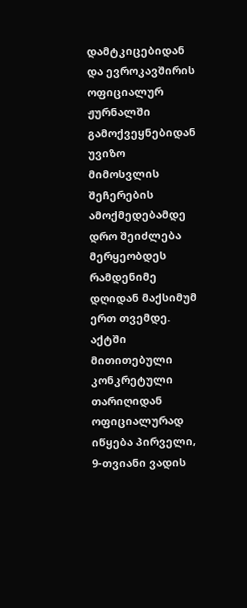დამტკიცებიდან და ევროკავშირის ოფიციალურ ჟურნალში გამოქვეყნებიდან უვიზო მიმოსვლის შეჩერების ამოქმედებამდე დრო შეიძლება მერყეობდეს რამდენიმე დღიდან მაქსიმუმ ერთ თვემდე.
აქტში მითითებული კონკრეტული თარიღიდან ოფიციალურად იწყება პირველი, 9-თვიანი ვადის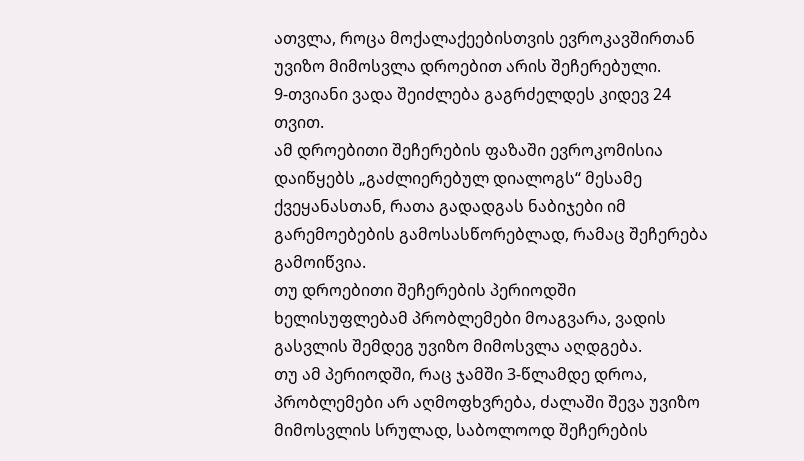ათვლა, როცა მოქალაქეებისთვის ევროკავშირთან უვიზო მიმოსვლა დროებით არის შეჩერებული.
9-თვიანი ვადა შეიძლება გაგრძელდეს კიდევ 24 თვით.
ამ დროებითი შეჩერების ფაზაში ევროკომისია დაიწყებს „გაძლიერებულ დიალოგს“ მესამე ქვეყანასთან, რათა გადადგას ნაბიჯები იმ გარემოებების გამოსასწორებლად, რამაც შეჩერება გამოიწვია.
თუ დროებითი შეჩერების პერიოდში ხელისუფლებამ პრობლემები მოაგვარა, ვადის გასვლის შემდეგ უვიზო მიმოსვლა აღდგება.
თუ ამ პერიოდში, რაც ჯამში 3-წლამდე დროა, პრობლემები არ აღმოფხვრება, ძალაში შევა უვიზო მიმოსვლის სრულად, საბოლოოდ შეჩერების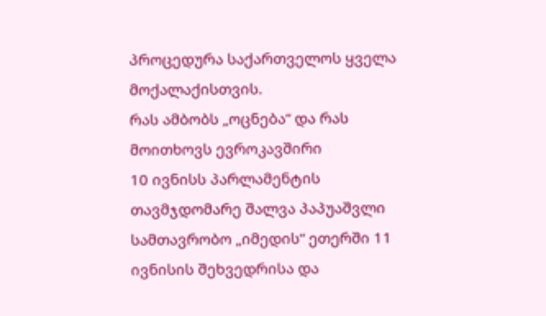პროცედურა საქართველოს ყველა მოქალაქისთვის.
რას ამბობს „ოცნება“ და რას მოითხოვს ევროკავშირი
10 ივნისს პარლამენტის თავმჯდომარე შალვა პაპუაშვლი სამთავრობო „იმედის“ ეთერში 11 ივნისის შეხვედრისა და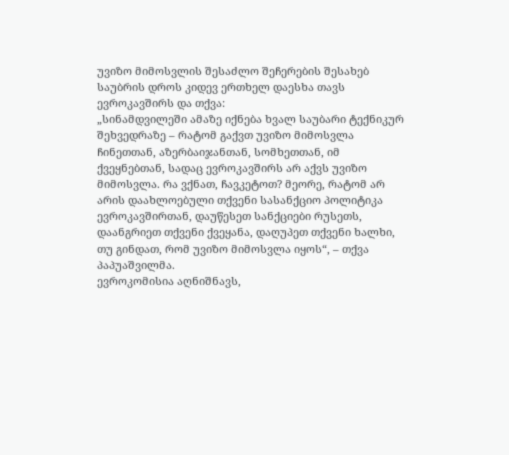უვიზო მიმოსვლის შესაძლო შეჩერების შესახებ საუბრის დროს კიდევ ერთხელ დაესხა თავს ევროკავშირს და თქვა:
„სინამდვილეში ამაზე იქნება ხვალ საუბარი ტექნიკურ შეხვედრაზე – რატომ გაქვთ უვიზო მიმოსვლა ჩინეთთან, აზერბაიჯანთან, სომხეთთან, იმ ქვეყნებთან, სადაც ევროკავშირს არ აქვს უვიზო მიმოსვლა. რა ვქნათ, ჩავკეტოთ? მეორე, რატომ არ არის დაახლოებული თქვენი სასანქციო პოლიტიკა ევროკავშირთან, დაუწესეთ სანქციები რუსეთს, დაანგრიეთ თქვენი ქვეყანა, დაღუპეთ თქვენი ხალხი, თუ გინდათ, რომ უვიზო მიმოსვლა იყოს“, – თქვა პაპუაშვილმა.
ევროკომისია აღნიშნავს,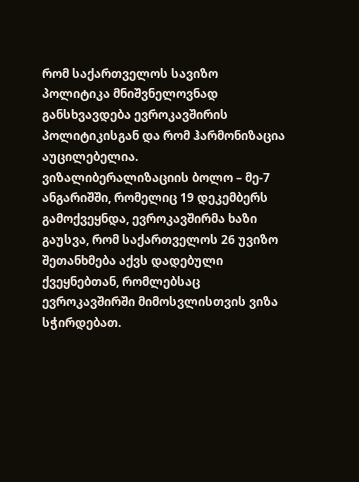რომ საქართველოს სავიზო პოლიტიკა მნიშვნელოვნად განსხვავდება ევროკავშირის პოლიტიკისგან და რომ ჰარმონიზაცია აუცილებელია.
ვიზალიბერალიზაციის ბოლო – მე-7 ანგარიშში, რომელიც 19 დეკემბერს გამოქვეყნდა, ევროკავშირმა ხაზი გაუსვა, რომ საქართველოს 26 უვიზო შეთანხმება აქვს დადებული ქვეყნებთან, რომლებსაც ევროკავშირში მიმოსვლისთვის ვიზა სჭირდებათ.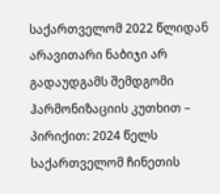საქართველომ 2022 წლიდან არავითარი ნაბიჯი არ გადაუდგამს შემდგომი ჰარმონიზაციის კუთხით – პირიქით: 2024 წელს საქართველომ ჩინეთის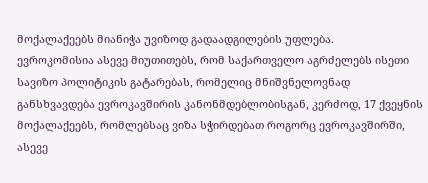მოქალაქეებს მიანიჭა უვიზოდ გადაადგილების უფლება.
ევროკომისია ასევე მიუთითებს, რომ საქართველო აგრძელებს ისეთი სავიზო პოლიტიკის გატარებას, რომელიც მნიშვნელოვნად განსხვავდება ევროკავშირის კანონმდებლობისგან, კერძოდ, 17 ქვეყნის მოქალაქეებს, რომლებსაც ვიზა სჭირდებათ როგორც ევროკავშირში, ასევე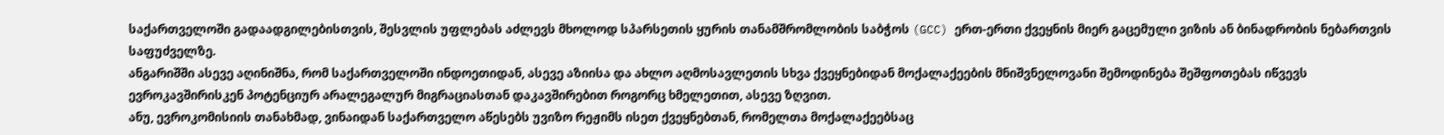საქართველოში გადაადგილებისთვის, შესვლის უფლებას აძლევს მხოლოდ სპარსეთის ყურის თანამშრომლობის საბჭოს (GCC) ერთ-ერთი ქვეყნის მიერ გაცემული ვიზის ან ბინადრობის ნებართვის საფუძველზე.
ანგარიშში ასევე აღინიშნა, რომ საქართველოში ინდოეთიდან, ასევე აზიისა და ახლო აღმოსავლეთის სხვა ქვეყნებიდან მოქალაქეების მნიშვნელოვანი შემოდინება შეშფოთებას იწვევს ევროკავშირისკენ პოტენციურ არალეგალურ მიგრაციასთან დაკავშირებით როგორც ხმელეთით, ასევე ზღვით.
ანუ, ევროკომისიის თანახმად, ვინაიდან საქართველო აწესებს უვიზო რეჟიმს ისეთ ქვეყნებთან, რომელთა მოქალაქეებსაც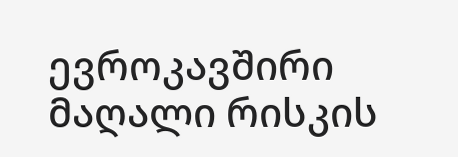ევროკავშირი მაღალი რისკის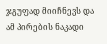ჯგუფად მიიჩნევს და ამ პირების ნაკადი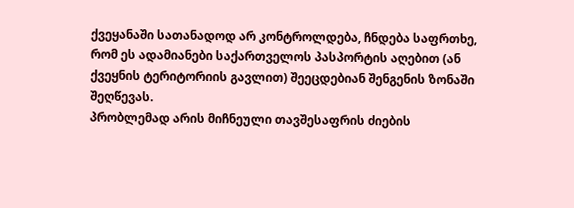ქვეყანაში სათანადოდ არ კონტროლდება, ჩნდება საფრთხე, რომ ეს ადამიანები საქართველოს პასპორტის აღებით (ან ქვეყნის ტერიტორიის გავლით) შეეცდებიან შენგენის ზონაში შეღწევას.
პრობლემად არის მიჩნეული თავშესაფრის ძიების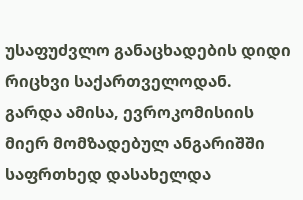უსაფუძვლო განაცხადების დიდი რიცხვი საქართველოდან.
გარდა ამისა, ევროკომისიის მიერ მომზადებულ ანგარიშში საფრთხედ დასახელდა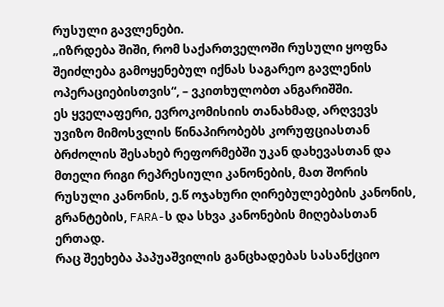რუსული გავლენები.
„იზრდება შიში, რომ საქართველოში რუსული ყოფნა შეიძლება გამოყენებულ იქნას საგარეო გავლენის ოპერაციებისთვის“, – ვკითხულობთ ანგარიშში.
ეს ყველაფერი, ევროკომისიის თანახმად, არღვევს უვიზო მიმოსვლის წინაპირობებს კორუფციასთან ბრძოლის შესახებ რეფორმებში უკან დახევასთან და მთელი რიგი რეპრესიული კანონების, მათ შორის რუსული კანონის, ე.წ ოჯახური ღირებულებების კანონის, გრანტების, FARA-ს და სხვა კანონების მიღებასთან ერთად.
რაც შეეხება პაპუაშვილის განცხადებას სასანქციო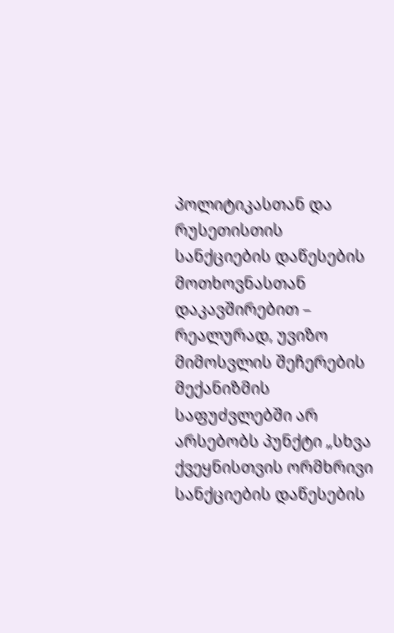პოლიტიკასთან და რუსეთისთის სანქციების დაწესების მოთხოვნასთან დაკავშირებით – რეალურად, უვიზო მიმოსვლის შეჩერების მექანიზმის საფუძვლებში არ არსებობს პუნქტი „სხვა ქვეყნისთვის ორმხრივი სანქციების დაწესების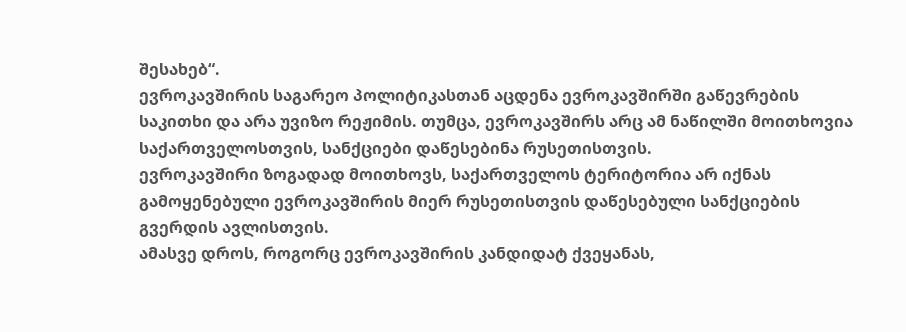შესახებ“.
ევროკავშირის საგარეო პოლიტიკასთან აცდენა ევროკავშირში გაწევრების საკითხი და არა უვიზო რეჟიმის. თუმცა, ევროკავშირს არც ამ ნაწილში მოითხოვია საქართველოსთვის, სანქციები დაწესებინა რუსეთისთვის.
ევროკავშირი ზოგადად მოითხოვს, საქართველოს ტერიტორია არ იქნას გამოყენებული ევროკავშირის მიერ რუსეთისთვის დაწესებული სანქციების გვერდის ავლისთვის.
ამასვე დროს, როგორც ევროკავშირის კანდიდატ ქვეყანას,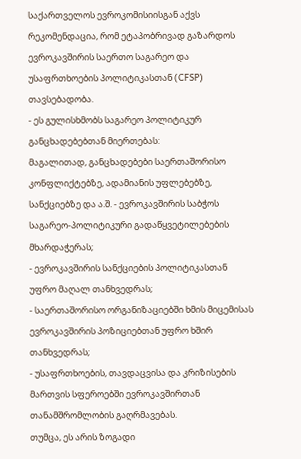საქართველოს ევროკომისიისგან აქვს რეკომენდაცია, რომ ეტაპობრივად გაზარდოს ევროკავშირის საერთო საგარეო და უსაფრთხოების პოლიტიკასთან (CFSP) თავსებადობა.
- ეს გულისხმობს საგარეო პოლიტიკურ განცხადებებთან მიერთებას:
მაგალითად, განცხადებები საერთაშორისო კონფლიქტებზე, ადამიანის უფლებებზე, სანქციებზე და ა.შ. - ევროკავშირის საბჭოს საგარეო-პოლიტიკური გადაწყვეტილებების მხარდაჭერას;
- ევროკავშირის სანქციების პოლიტიკასთან უფრო მაღალ თანხვედრას;
- საერთაშორისო ორგანიზაციებში ხმის მიცემისას ევროკავშირის პოზიციებთან უფრო ხშირ თანხვედრას;
- უსაფრთხოების, თავდაცვისა და კრიზისების მართვის სფეროებში ევროკავშირთან თანამშრომლობის გაღრმავებას.
თუმცა, ეს არის ზოგადი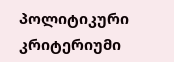პოლიტიკური კრიტერიუმი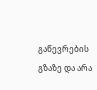გაწევრების გზაზე და არა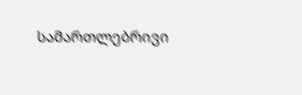სამართლებრივი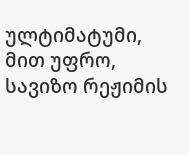ულტიმატუმი, მით უფრო, სავიზო რეჟიმის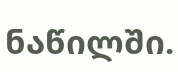ნაწილში.